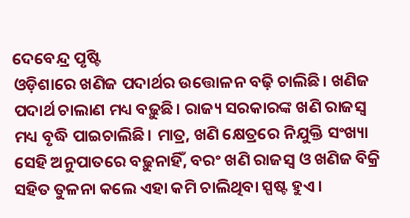ଦେବେନ୍ଦ୍ର ପୃଷ୍ଟି
ଓଡ଼ିଶାରେ ଖଣିଜ ପଦାର୍ଥର ଉତ୍ତୋଳନ ବଢ଼ି ଚାଲିଛି। ଖଣିଜ ପଦାର୍ଥ ଚାଲାଣ ମଧ୍ୟ ବଢ଼ୁଛି। ରାଜ୍ୟ ସରକାରଙ୍କ ଖଣି ରାଜସ୍ୱ ମଧ୍ୟ ବୃଦ୍ଧି ପାଇଚାଲିଛି। ମାତ୍ର, ଖଣି କ୍ଷେତ୍ରରେ ନିଯୁକ୍ତି ସଂଖ୍ୟା ସେହି ଅନୁପାତରେ ବଢ଼ୁନାହିଁ, ବରଂ ଖଣି ରାଜସ୍ୱ ଓ ଖଣିଜ ବିକ୍ରି ସହିତ ତୁଳନା କଲେ ଏହା କମି ଚାଲିଥିବା ସ୍ପଷ୍ଟ ହୁଏ।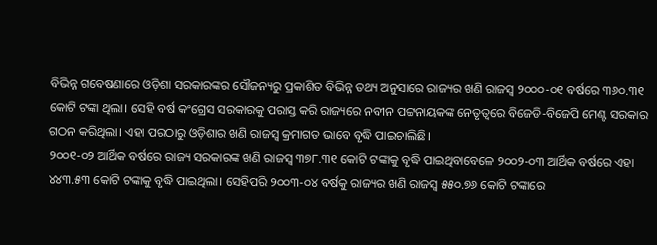ବିଭିନ୍ନ ଗବେଷଣାରେ ଓଡ଼ିଶା ସରକାରଙ୍କର ସୌଜନ୍ୟରୁ ପ୍ରକାଶିତ ବିଭିନ୍ନ ତଥ୍ୟ ଅନୁସାରେ ରାଜ୍ୟର ଖଣି ରାଜସ୍ୱ ୨୦୦୦-୦୧ ବର୍ଷରେ ୩୬୦.୩୧ କୋଟି ଟଙ୍କା ଥିଲା। ସେହି ବର୍ଷ କଂଗ୍ରେସ ସରକାରକୁ ପରାସ୍ତ କରି ରାଜ୍ୟରେ ନବୀନ ପଟ୍ଟନାୟକଙ୍କ ନେତୃତ୍ୱରେ ବିଜେଡି-ବିଜେପି ମେଣ୍ଟ ସରକାର ଗଠନ କରିଥିଲା। ଏହା ପରଠାରୁ ଓଡ଼ିଶାର ଖଣି ରାଜସ୍ୱ କ୍ରମାଗତ ଭାବେ ବୃଦ୍ଧି ପାଇଚାଲିଛି।
୨୦୦୧-୦୨ ଆର୍ଥିକ ବର୍ଷରେ ରାଜ୍ୟ ସରକାରଙ୍କ ଖଣି ରାଜସ୍ୱ ୩୭୮.୩୧ କୋଟି ଟଙ୍କାକୁ ବୃଦ୍ଧି ପାଇଥିବାବେଳେ ୨୦୦୨-୦୩ ଆର୍ଥିକ ବର୍ଷରେ ଏହା ୪୪୩.୫୩ କୋଟି ଟଙ୍କାକୁ ବୃଦ୍ଧି ପାଇଥିଲା। ସେହିପରି ୨୦୦୩-୦୪ ବର୍ଷକୁ ରାଜ୍ୟର ଖଣି ରାଜସ୍ୱ ୫୫୦.୭୬ କୋଟି ଟଙ୍କାରେ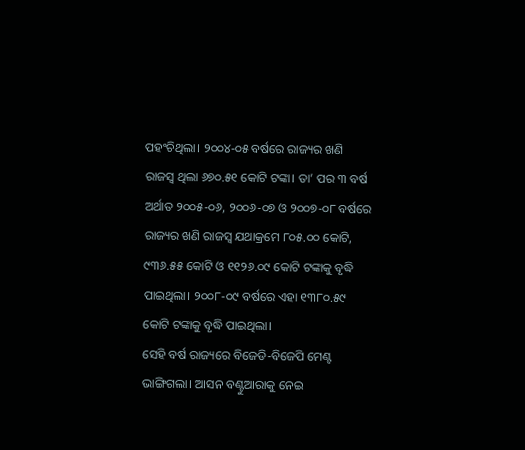ପହଂଚିଥିଲା। ୨୦୦୪-୦୫ ବର୍ଷରେ ରାଜ୍ୟର ଖଣି ରାଜସ୍ୱ ଥିଲା ୬୭୦.୫୧ କୋଟି ଟଙ୍କା। ତା’ ପର ୩ ବର୍ଷ ଅର୍ଥାତ ୨୦୦୫-୦୬, ୨୦୦୬-୦୭ ଓ ୨୦୦୭-୦୮ ବର୍ଷରେ ରାଜ୍ୟର ଖଣି ରାଜସ୍ୱ ଯଥାକ୍ରମେ ୮୦୫.୦୦ କୋଟି, ୯୩୬.୫୫ କୋଟି ଓ ୧୧୨୬.୦୯ କୋଟି ଟଙ୍କାକୁ ବୃଦ୍ଧି ପାଇଥିଲା। ୨୦୦୮-୦୯ ବର୍ଷରେ ଏହା ୧୩୮୦.୫୯ କୋଟି ଟଙ୍କାକୁ ବୃଦ୍ଧି ପାଇଥିଲା।
ସେହି ବର୍ଷ ରାଜ୍ୟରେ ବିଜେଡି-ବିଜେପି ମେଣ୍ଟ ଭାଙ୍ଗିଗଲା। ଆସନ ବଣ୍ଟୁଆରାକୁ ନେଇ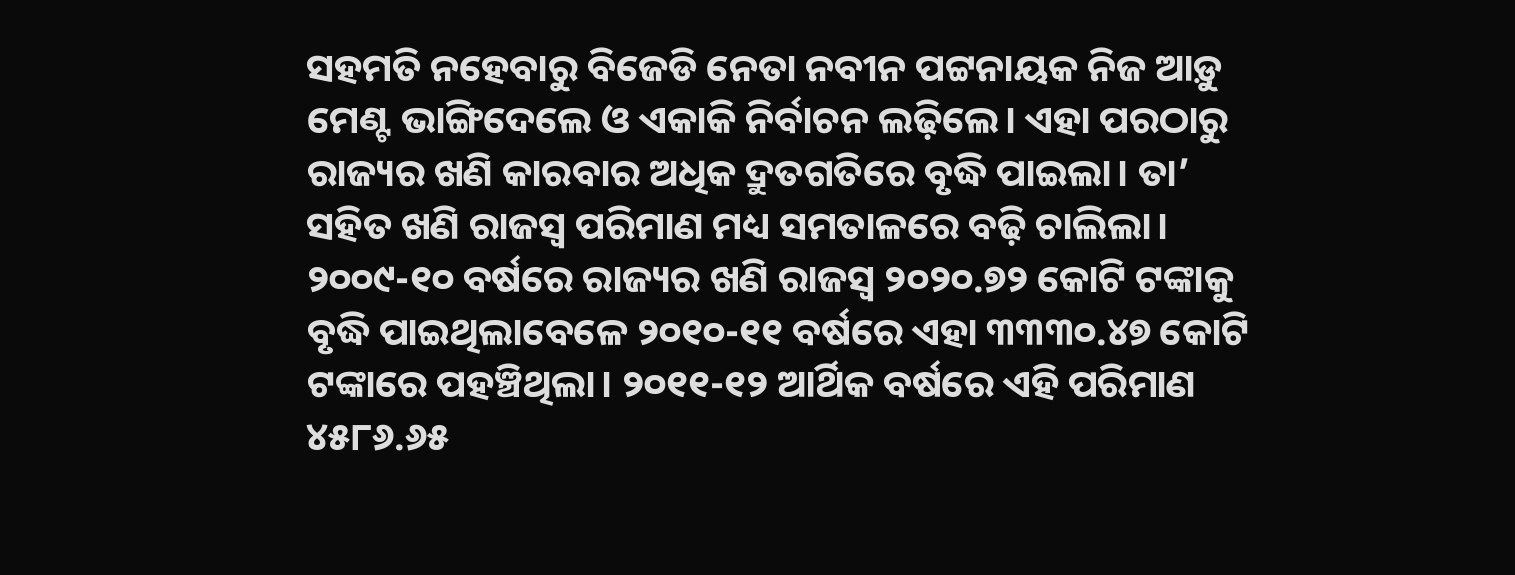ସହମତି ନହେବାରୁ ବିଜେଡି ନେତା ନବୀନ ପଟ୍ଟନାୟକ ନିଜ ଆଡ଼ୁ ମେଣ୍ଟ ଭାଙ୍ଗିଦେଲେ ଓ ଏକାକି ନିର୍ବାଚନ ଲଢ଼ିଲେ। ଏହା ପରଠାରୁ ରାଜ୍ୟର ଖଣି କାରବାର ଅଧିକ ଦ୍ରୁତଗତିରେ ବୃଦ୍ଧି ପାଇଲା। ତା’ ସହିତ ଖଣି ରାଜସ୍ୱ ପରିମାଣ ମଧ୍ୟ ସମତାଳରେ ବଢ଼ି ଚାଲିଲା। ୨୦୦୯-୧୦ ବର୍ଷରେ ରାଜ୍ୟର ଖଣି ରାଜସ୍ୱ ୨୦୨୦.୭୨ କୋଟି ଟଙ୍କାକୁ ବୃଦ୍ଧି ପାଇଥିଲାବେଳେ ୨୦୧୦-୧୧ ବର୍ଷରେ ଏହା ୩୩୩୦.୪୭ କୋଟି ଟଙ୍କାରେ ପହଞ୍ଚିଥିଲା। ୨୦୧୧-୧୨ ଆର୍ଥିକ ବର୍ଷରେ ଏହି ପରିମାଣ ୪୫୮୬.୬୫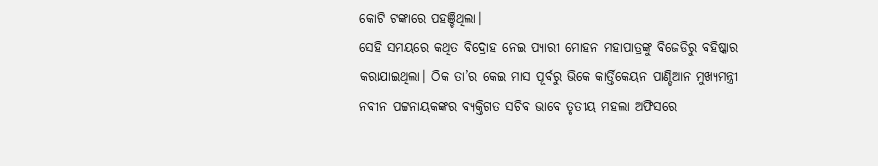କୋଟି ଟଙ୍କାରେ ପହଞ୍ଚିଥିଲା।
ସେହି ସମୟରେ କଥିତ ବିଦ୍ରୋହ ନେଇ ପ୍ୟାରୀ ମୋହନ ମହାପାତ୍ରଙ୍କୁ ବିଜେଡିରୁ ବହିଷ୍କାର କରାଯାଇଥିଲା। ଠିକ ତା’ର କେଇ ମାସ ପୂର୍ବରୁ ଭିକେ କାର୍ତ୍ତିକେୟନ ପାଣ୍ଡିଆନ ମୁଖ୍ୟମନ୍ତ୍ରୀ ନବୀନ ପଟ୍ଟନାୟକଙ୍କର ବ୍ୟକ୍ତିଗତ ସଚିବ ଭାବେ ତୃତୀୟ ମହଲା ଅଫିସରେ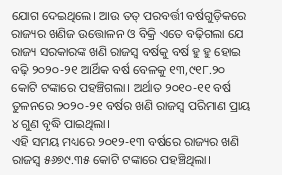ଯୋଗ ଦେଇଥିଲେ। ଆଉ ତତ୍ ପରବର୍ତ୍ତୀ ବର୍ଷଗୁଡ଼ିକରେ ରାଜ୍ୟର ଖଣିଜ ଉତ୍ତୋଳନ ଓ ବିକ୍ରି ଏତେ ବଢ଼ିଗଲା ଯେ ରାଜ୍ୟ ସରକାରଙ୍କ ଖଣି ରାଜସ୍ୱ ବର୍ଷକୁ ବର୍ଷ ହୁ ହୁ ହୋଇ ବଢ଼ି ୨୦୨୦-୨୧ ଆର୍ଥିକ ବର୍ଷ ବେଳକୁ ୧୩,୯୧୮.୨୦ କୋଟି ଟଙ୍କାରେ ପହଞ୍ଚିଗଲା। ଅର୍ଥାତ ୨୦୧୦-୧୧ ବର୍ଷ ତୁଳନରେ ୨୦୨୦-୨୧ ବର୍ଷର ଖଣି ରାଜସ୍ୱ ପରିମାଣ ପ୍ରାୟ ୪ ଗୁଣ ବୃଦ୍ଧି ପାଇଥିଲା।
ଏହି ସମୟ ମଧ୍ୟରେ ୨୦୧୨-୧୩ ବର୍ଷରେ ରାଜ୍ୟର ଖଣି ରାଜସ୍ୱ ୫୬୭୯.୩୫ କୋଟି ଟଙ୍କାରେ ପହଞ୍ଚିଥିଲା।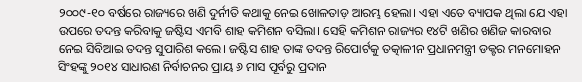୨୦୦୯-୧୦ ବର୍ଷରେ ରାଜ୍ୟରେ ଖଣି ଦୁର୍ନୀତି କଥାକୁ ନେଇ ଖୋଳତାଡ଼ ଆରମ୍ଭ ହେଲା। ଏହା ଏତେ ବ୍ୟାପକ ଥିଲା ଯେ ଏହା ଉପରେ ତଦନ୍ତ କରିବାକୁ ଜଷ୍ଟିସ ଏମବି ଶାହ କମିଶନ ବସିଲା। ସେହି କମିଶନ ରାଜ୍ୟର ୧୪ଟି ଖଣିର ଖଣିଜ କାରବାର ନେଇ ସିବିଆଇ ତଦନ୍ତ ସୁପାରିଶ କଲେ। ଜଷ୍ଟିସ ଶାହ ତାଙ୍କ ତଦନ୍ତ ରିପୋର୍ଟକୁ ତତ୍କାଳୀନ ପ୍ରଧାନମନ୍ତ୍ରୀ ଡକ୍ଟର ମନମୋହନ ସିଂହଙ୍କୁ ୨୦୧୪ ସାଧାରଣ ନିର୍ବାଚନର ପ୍ରାୟ ୬ ମାସ ପୂର୍ବରୁ ପ୍ରଦାନ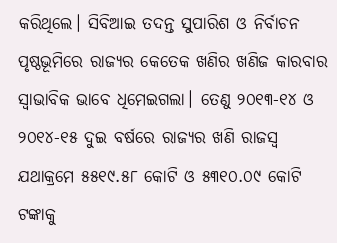କରିଥିଲେ। ସିବିଆଇ ତଦନ୍ତ ସୁପାରିଶ ଓ ନିର୍ବାଚନ ପୃଷ୍ଠଭୂମିରେ ରାଜ୍ୟର କେତେକ ଖଣିର ଖଣିଜ କାରବାର ସ୍ୱାଭାବିକ ଭାବେ ଧିମେଇଗଲା। ତେଣୁ ୨୦୧୩-୧୪ ଓ ୨୦୧୪-୧୫ ଦୁଇ ବର୍ଷରେ ରାଜ୍ୟର ଖଣି ରାଜସ୍ୱ ଯଥାକ୍ରମେ ୫୫୧୯.୫୮ କୋଟି ଓ ୫୩୧୦.୦୯ କୋଟି ଟଙ୍କାକୁ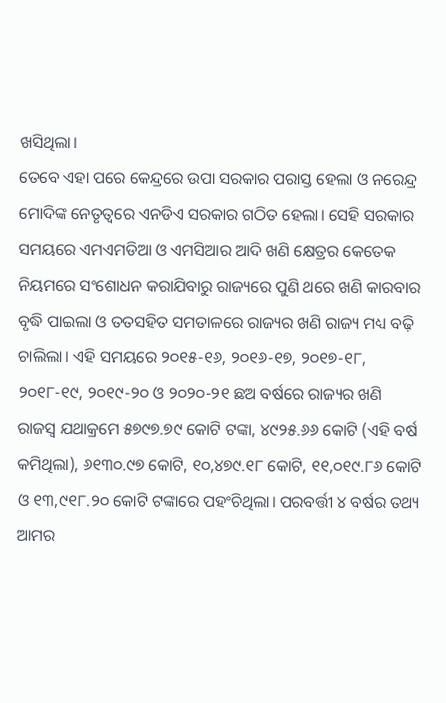ଖସିଥିଲା।
ତେବେ ଏହା ପରେ କେନ୍ଦ୍ରରେ ଉପା ସରକାର ପରାସ୍ତ ହେଲା ଓ ନରେନ୍ଦ୍ର ମୋଦିଙ୍କ ନେତୃତ୍ୱରେ ଏନଡିଏ ସରକାର ଗଠିତ ହେଲା। ସେହି ସରକାର ସମୟରେ ଏମଏମଡିଆ ଓ ଏମସିଆର ଆଦି ଖଣି କ୍ଷେତ୍ରର କେତେକ ନିୟମରେ ସଂଶୋଧନ କରାଯିବାରୁ ରାଜ୍ୟରେ ପୁଣି ଥରେ ଖଣି କାରବାର ବୃଦ୍ଧି ପାଇଲା ଓ ତତସହିତ ସମତାଳରେ ରାଜ୍ୟର ଖଣି ରାଜ୍ୟ ମଧ୍ୟ ବଢ଼ି ଚାଲିଲା। ଏହି ସମୟରେ ୨୦୧୫-୧୬, ୨୦୧୬-୧୭, ୨୦୧୭-୧୮, ୨୦୧୮-୧୯, ୨୦୧୯-୨୦ ଓ ୨୦୨୦-୨୧ ଛଅ ବର୍ଷରେ ରାଜ୍ୟର ଖଣି ରାଜସ୍ୱ ଯଥାକ୍ରମେ ୫୭୯୭.୭୯ କୋଟି ଟଙ୍କା, ୪୯୨୫.୬୬ କୋଟି (ଏହି ବର୍ଷ କମିଥିଲା), ୬୧୩୦.୯୭ କୋଟି, ୧୦,୪୭୯.୧୮ କୋଟି, ୧୧,୦୧୯.୮୬ କୋଟି ଓ ୧୩,୯୧୮.୨୦ କୋଟି ଟଙ୍କାରେ ପହଂଚିଥିଲା। ପରବର୍ତ୍ତୀ ୪ ବର୍ଷର ତଥ୍ୟ ଆମର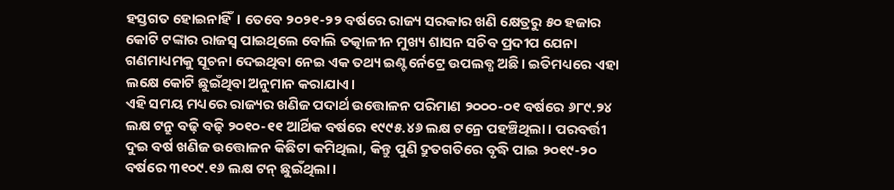ହସ୍ତଗତ ହୋଇନାହିଁ। ତେବେ ୨୦୨୧-୨୨ ବର୍ଷରେ ରାଜ୍ୟ ସରକାର ଖଣି କ୍ଷେତ୍ରରୁ ୫୦ ହଜାର କୋଟି ଟଙ୍କାର ରାଜସ୍ୱ ପାଇଥିଲେ ବୋଲି ତତ୍କାଳୀନ ମୁଖ୍ୟ ଶାସନ ସଚିବ ପ୍ରଦୀପ ଯେନା ଗଣମାଧ୍ୟମକୁ ସୂଚନା ଦେଇଥିବା ନେଇ ଏକ ତଥ୍ୟ ଇଣ୍ଟର୍ନେଟ୍ରେ ଉପଲବ୍ଧ ଅଛି। ଇତିମଧ୍ୟରେ ଏହା ଲକ୍ଷେ କୋଟି ଛୁଇଁଥିବା ଅନୁମାନ କରାଯାଏ।
ଏହି ସମୟ ମଧ୍ୟରେ ରାଜ୍ୟର ଖଣିଜ ପଦାର୍ଥ ଉତ୍ତୋଳନ ପରିମାଣ ୨୦୦୦-୦୧ ବର୍ଷରେ ୬୮୯.୨୪ ଲକ୍ଷ ଟନ୍ରୁ ବଢ଼ି ବଢ଼ି ୨୦୧୦-୧୧ ଆର୍ଥିକ ବର୍ଷରେ ୧୯୯୫.୪୬ ଲକ୍ଷ ଟନ୍ରେ ପହଞ୍ଚିଥିଲା। ପରବର୍ତ୍ତୀ ଦୁଇ ବର୍ଷ ଖଣିଜ ଉତ୍ତୋଳନ କିଛିଟା କମିଥିଲା, କିନ୍ତୁ ପୁଣି ଦ୍ରୁତଗତିରେ ବୃଦ୍ଧି ପାଇ ୨୦୧୯-୨୦ ବର୍ଷରେ ୩୧୦୯.୧୬ ଲକ୍ଷ ଟନ୍ ଛୁଇଁଥିଲା।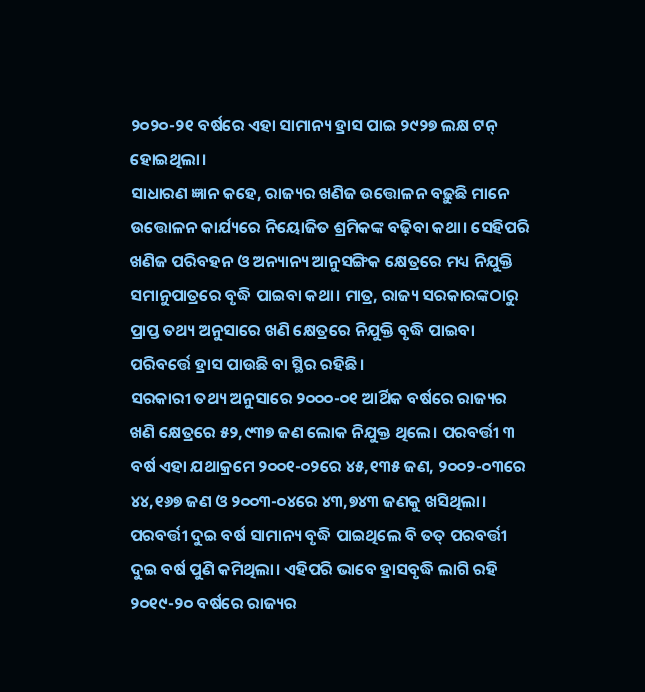୨୦୨୦-୨୧ ବର୍ଷରେ ଏହା ସାମାନ୍ୟ ହ୍ରାସ ପାଇ ୨୯୨୭ ଲକ୍ଷ ଟନ୍ ହୋଇଥିଲା।
ସାଧାରଣ ଜ୍ଞାନ କହେ, ରାଜ୍ୟର ଖଣିଜ ଉତ୍ତୋଳନ ବଢ଼ୁଛି ମାନେ ଉତ୍ତୋଳନ କାର୍ଯ୍ୟରେ ନିୟୋଜିତ ଶ୍ରମିକଙ୍କ ବଢ଼ିବା କଥା। ସେହିପରି ଖଣିଜ ପରିବହନ ଓ ଅନ୍ୟାନ୍ୟ ଆନୁସଙ୍ଗିକ କ୍ଷେତ୍ରରେ ମଧ୍ୟ ନିଯୁକ୍ତି ସମାନୁପାତ୍ରରେ ବୃଦ୍ଧି ପାଇବା କଥା। ମାତ୍ର, ରାଜ୍ୟ ସରକାରଙ୍କଠାରୁ ପ୍ରାପ୍ତ ତଥ୍ୟ ଅନୁସାରେ ଖଣି କ୍ଷେତ୍ରରେ ନିଯୁକ୍ତି ବୃଦ୍ଧି ପାଇବା ପରିବର୍ତ୍ତେ ହ୍ରାସ ପାଉଛି ବା ସ୍ଥିର ରହିଛି।
ସରକାରୀ ତଥ୍ୟ ଅନୁସାରେ ୨୦୦୦-୦୧ ଆର୍ଥିକ ବର୍ଷରେ ରାଜ୍ୟର ଖଣି କ୍ଷେତ୍ରରେ ୫୨,୯୩୭ ଜଣ ଲୋକ ନିଯୁକ୍ତ ଥିଲେ। ପରବର୍ତ୍ତୀ ୩ ବର୍ଷ ଏହା ଯଥାକ୍ରମେ ୨୦୦୧-୦୨ରେ ୪୫,୧୩୫ ଜଣ, ୨୦୦୨-୦୩ରେ ୪୪,୧୬୭ ଜଣ ଓ ୨୦୦୩-୦୪ରେ ୪୩,୭୪୩ ଜଣକୁ ଖସିଥିଲା। ପରବର୍ତ୍ତୀ ଦୁଇ ବର୍ଷ ସାମାନ୍ୟ ବୃଦ୍ଧି ପାଇଥିଲେ ବି ତତ୍ ପରବର୍ତ୍ତୀ ଦୁଇ ବର୍ଷ ପୁଣି କମିଥିଲା। ଏହିପରି ଭାବେ ହ୍ରାସବୃଦ୍ଧି ଲାଗି ରହି ୨୦୧୯-୨୦ ବର୍ଷରେ ରାଜ୍ୟର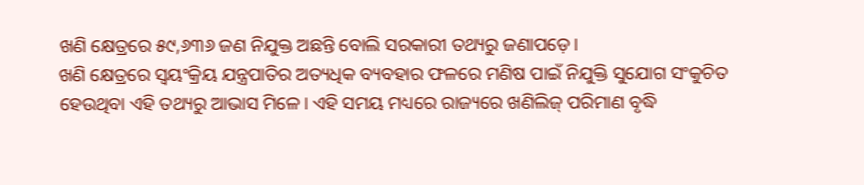ଖଣି କ୍ଷେତ୍ରରେ ୫୯,୬୩୬ ଜଣ ନିଯୁକ୍ତ ଅଛନ୍ତି ବୋଲି ସରକାରୀ ତଥ୍ୟରୁ ଜଣାପଡ଼େ।
ଖଣି କ୍ଷେତ୍ରରେ ସ୍ୱୟଂକ୍ରିୟ ଯନ୍ତ୍ରପାତିର ଅତ୍ୟଧିକ ବ୍ୟବହାର ଫଳରେ ମଣିଷ ପାଇଁ ନିଯୁକ୍ତି ସୁଯୋଗ ସଂକୁଚିତ ହେଉଥିବା ଏହି ତଥ୍ୟରୁ ଆଭାସ ମିଳେ। ଏହି ସମୟ ମଧ୍ୟରେ ରାଜ୍ୟରେ ଖଣିଲିଜ୍ ପରିମାଣ ବୃଦ୍ଧି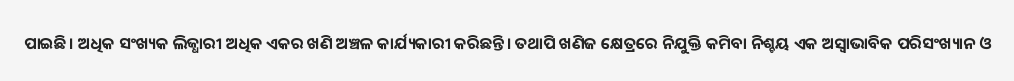ପାଇଛି। ଅଧିକ ସଂଖ୍ୟକ ଲିଜ୍ଧାରୀ ଅଧିକ ଏକର ଖଣି ଅଞ୍ଚଳ କାର୍ଯ୍ୟକାରୀ କରିଛନ୍ତି। ତଥାପି ଖଣିଜ କ୍ଷେତ୍ରରେ ନିଯୁକ୍ତି କମିବା ନିଶ୍ଚୟ ଏକ ଅସ୍ୱାଭାବିକ ପରିସଂଖ୍ୟାନ ଓ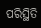ପରିସ୍ଥିତି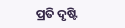ପ୍ରତି ଦୃଷ୍ଟି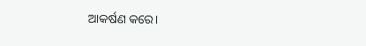ଆକର୍ଷଣ କରେ।